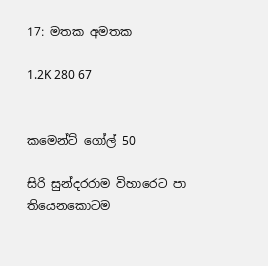17: මතක අමතක

1.2K 280 67


කමෙන්ට් ගෝල් 50

සිරි සුන්දරරාම විහාරෙට පා තියෙනකොටම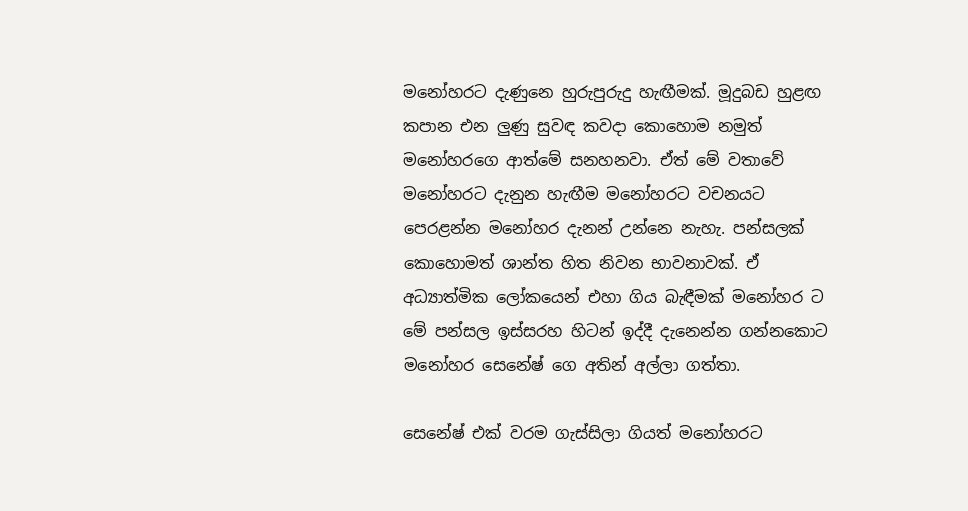මනෝහරට දැණුනෙ හුරුපුරුදු හැඟීමක්. මූදුබඩ හුළඟ කපාන එන ලුණු සුවඳ කවදා කොහොම නමුත් මනෝහරගෙ ආත්මේ සනහනවා. ඒත් මේ වතාවේ මනෝහරට දැනුන හැඟීම මනෝහරට වචනයට පෙරළන්න මනෝහර දැනන් උන්නෙ නැහැ. පන්සලක් කොහොමත් ශාන්ත හිත නිවන භාවනාවක්. ඒ අධ්‍යාත්මික ලෝකයෙන් එහා ගිය බැඳීමක් මනෝහර ට මේ පන්සල ඉස්සරහ හිටන් ඉද්දී දැනෙන්න ගන්නකොට මනෝහර සෙනේෂ් ගෙ අතින් අල්ලා ගත්තා.

සෙනේෂ් එක් වරම ගැස්සිලා ගියත් මනෝහරට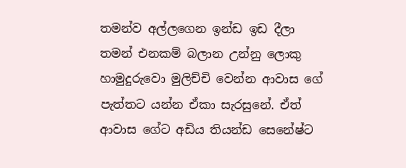තමන්ව අල්ලගෙන ඉන්ඩ ඉඩ දීලා තමන් එනකම් බලාන උන්නු ලොකු හාමුදුරුවො මුලිච්චි වෙන්න ආවාස ගේ පැත්තට යන්න ඒකා සැරසුනේ. ඒත් ආවාස ගේට අඩිය තියන්ඩ සෙනේෂ්ට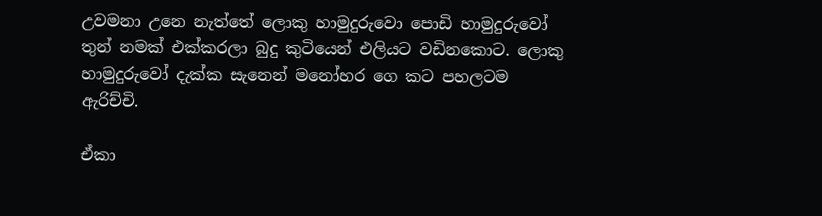උවමනා උනෙ නැත්තේ ලොකු හාමුදුරුවො පොඩි හාමුදුරුවෝ තුන් නමක් එක්කරලා බුදු කුටියෙන් එලියට වඩිනකොට. ලොකු හාමුදුරුවෝ දැක්ක සැනෙන් මනෝහර ගෙ කට පහලටම ඇරිච්චි.

ඒකා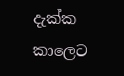දැක්ක කාලෙට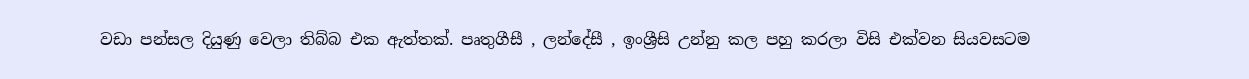වඩා පන්සල දියුණු වෙලා තිබ්බ එක ඇත්තක්. පෘතුගීසී , ලන්දේසී , ඉංශ්‍රීසි උන්නු කල පහු කරලා විසි එක්වන සියවසටම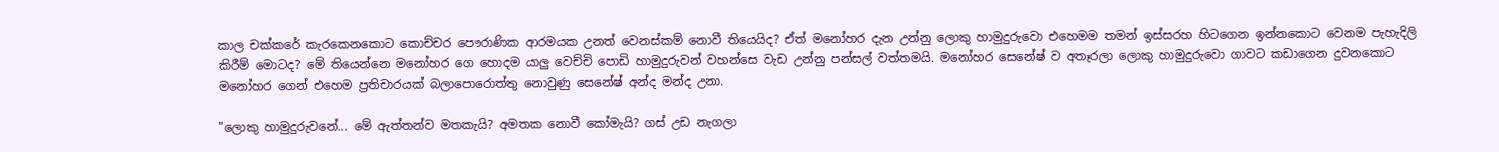කාල චක්කරේ කැරකෙනකොට කොච්චර පෞරාණික ආරමයක උනත් වෙනස්කම් නොවී තියෙයිද? ඒත් මනෝහර දැන උන්නු ලොකු හාමුදුරුවො එහෙමම තමන් ඉස්සරහ හිටගෙන ඉන්නකොට වෙනම පැහැදිලි කිරීම් මොටද? මේ තියෙන්නෙ මනෝහර ගෙ හොදම යාලු වෙච්චි පොඩි හාමුදුරුවන් වහන්සෙ වැඩ උන්නු පන්සල් වත්තමයි. මනෝහර සෙනේෂ් ව අතෑරලා ලොකු හාමුදුරුවො ගාවට කඩාගෙන දුවනකොට මනෝහර ගෙන් එහෙම ප්‍රතිචාරයක් බලාපොරොත්තු නොවුණු සෙනේෂ් අන්ද මන්ද උනා.

"ලොකු හාමුදුරුවනේ... මේ ඇත්තන්ව මතකැයි? අමතක නොවී කෝමැයි? ගස් උඩ නැගලා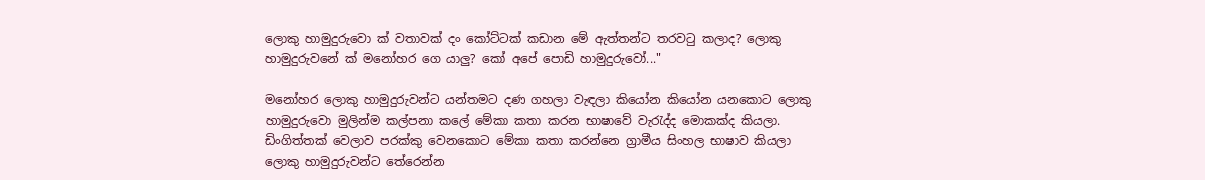ලොකු හාමුදුරුවො ක් වතාවක් දං කෝට්ටක් කඩාන මේ ඇත්තන්ට තරවටු කලාද? ලොකු හාමුදුරුවනේ ක් මනෝහර ගෙ යාලු? කෝ අපේ පොඩි හාමුදුරුවෝ..."

මනෝහර ලොකු හාමුදුරුවන්ට යන්තමට දණ ගහලා වැඳලා කියෝන කියෝන යනකොට ලොකු හාමුදුරුවො මුලින්ම කල්පනා කලේ මේකා කතා කරන භාෂාවේ වැරැද්ද මොකක්ද කියලා. ඩිංගිත්තක් වෙලාව පරක්කු වෙනකොට මේකා කතා කරන්නෙ ග්‍රාමීය සිංහල භාෂාව කියලා ලොකු හාමුදුරුවන්ට තේරෙන්න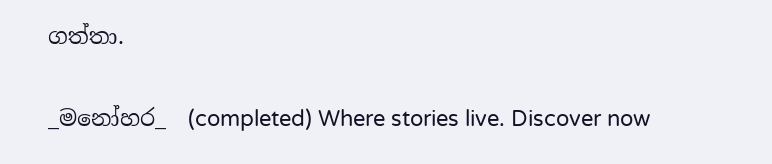ගත්තා.

_මනෝහර_  (completed) Where stories live. Discover now